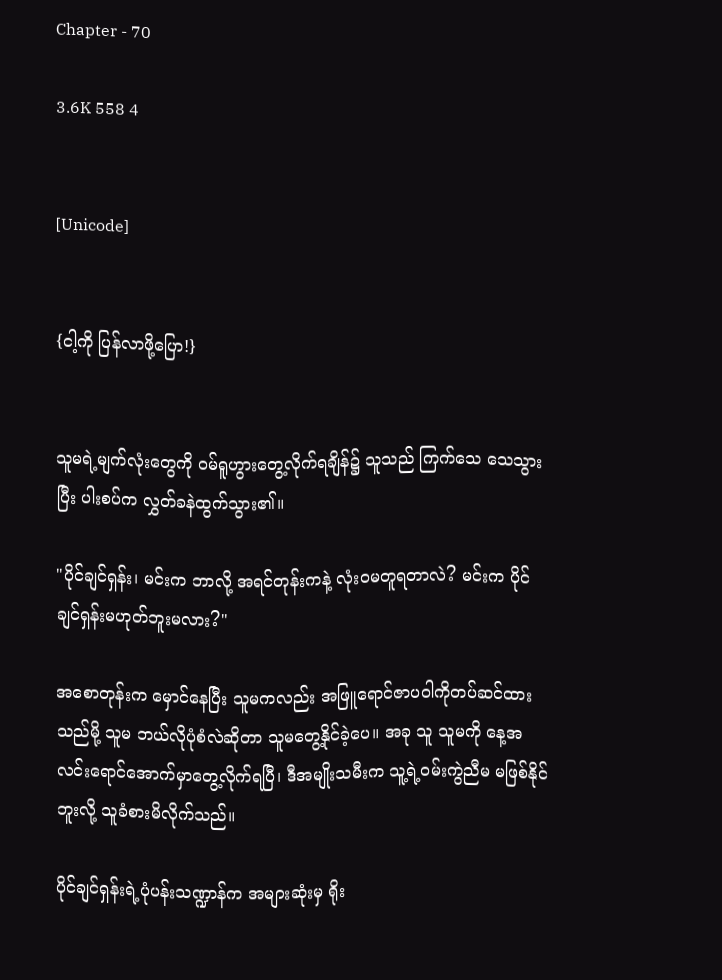Chapter - 70

3.6K 558 4


[Unicode]


{ငါ့ကို ပြန်လာဖို့ပြော!}


သူမရဲ့မျက်လုံးတွေကို ဝမ်ရူဟွားတွေ့လိုက်ရချိန်၌ သူသည် ကြက်သေ သေသွားပြီး ပါးစပ်က လွှတ်ခနဲထွက်သွား၏။

"ပိုင်ချင်ရှန်း၊ မင်းက ဘာလို့ အရင်တုန်းကနဲ့ လုံးဝမတူရတာလဲ? မင်းက ပိုင်ချင်ရှန်းမဟုတ်ဘူးမလား?"

အစောတုန်းက မှောင်နေပြီး သူမကလည်း အဖြူရောင်ဇာပဝါကိုတပ်ဆင်ထားသည်မို့ သူမ ဘယ်လိုပုံစံလဲဆိုတာ သူမတွေ့နိုင်ခဲ့ပေ။ အခု သူ သူမကို နေ့အလင်းရောင်အောက်မှာတွေ့လိုက်ရပြီ၊ ဒီအမျိုးသမီးက သူ့ရဲ့ဝမ်းကွဲညီမ မဖြစ်နိုင်ဘူးလို့ သူခံစားမိလိုက်သည်။

ပိုင်ချင်ရှန်းရဲ့ပုံပန်းသဏ္ဍာန်က အများဆုံးမှ ရိုး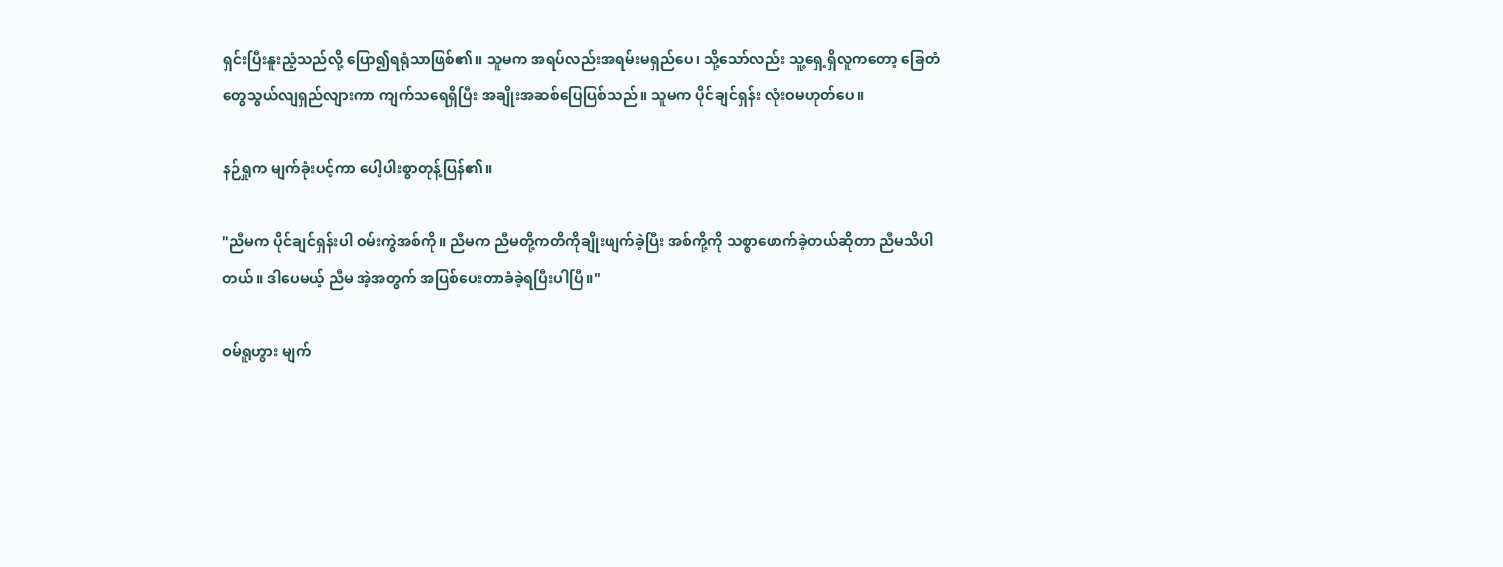ရှင်းပြီးနူးညံ့သည်လို့ ပြော၍ရရုံသာဖြစ်၏။ သူမက အရပ်လည်းအရမ်းမရှည်ပေ၊ သို့သော်လည်း သူ့ရှေ့ရှိလူကတော့ ခြေတံတွေသွယ်လျရှည်လျားကာ ကျက်သရေရှိပြီး အချိုးအဆစ်ပြေပြစ်သည်။ သူမက ပိုင်ချင်ရှန်း လုံးဝမဟုတ်ပေ။

နဉ်ရှုက မျက်ခုံးပင့်ကာ ပေါ့ပါးစွာတုန့်ပြန်၏။

"ညီမက ပိုင်ချင်ရှန်းပါ ဝမ်းကွဲအစ်ကို။ ညီမက ညီမတို့ကတိကိုချိုးဖျက်ခဲ့ပြီး အစ်ကို့ကို သစ္စာဖောက်ခဲ့တယ်ဆိုတာ ညီမသိပါတယ်။ ဒါပေမယ့် ညီမ အဲ့အတွက် အပြစ်ပေးတာခံခဲ့ရပြီးပါပြီ။"

ဝမ်ရူဟွား မျက်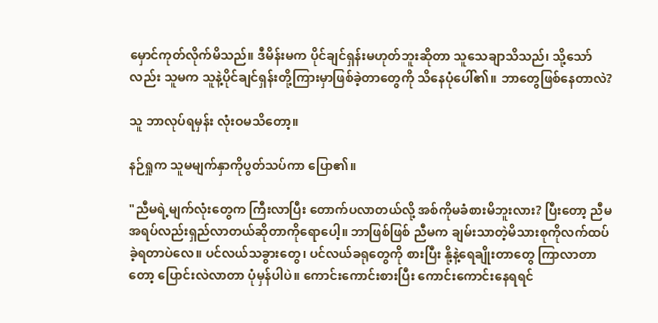မှောင်ကုတ်လိုက်မိသည်။ ဒီမိန်းမက ပိုင်ချင်ရှန်းမဟုတ်ဘူးဆိုတာ သူသေချာသိသည်၊ သို့သော်လည်း သူမက သူနဲ့ပိုင်ချင်ရှန်းတို့ကြားမှာဖြစ်ခဲ့တာတွေကို သိနေပုံပေါ်၏။ ဘာတွေဖြစ်နေတာလဲ?

သူ ဘာလုပ်ရမှန်း လုံးဝမသိတော့။

နဉ်ရှုက သူမမျက်နှာကိုပွတ်သပ်ကာ ပြော၏။

"ညီမရဲ့မျက်လုံးတွေက ကြီးလာပြီး တောက်ပလာတယ်လို့ အစ်ကိုမခံစားမိဘူးလား? ပြီး‌တော့ ညီမ အရပ်လည်းရှည်လာတယ်ဆိုတာကို‌ရောပေါ့။ ဘာဖြစ်ဖြစ် ညီမက ချမ်းသာတဲ့မိသားစုကိုလက်ထပ်ခဲ့ရတာပဲလေ။ ပင်လယ်သခွားတွေ၊ ပင်လယ်ခရုတွေကို စားပြီး နို့နဲ့ရေချိုးတာတွေ ကြာလာတာတော့ ပြောင်းလဲလာတာ ပုံမှန်ပါပဲ။ ကောင်းကောင်းစားပြီး ကောင်းကောင်းနေရရင်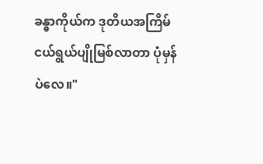ခန္ဓာကိုယ်က ဒုတိယအကြိမ်ငယ်ရွယ်ပျိုမြစ်လာတာ ပုံမှန်ပဲလေ။"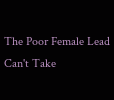The Poor Female Lead Can't Take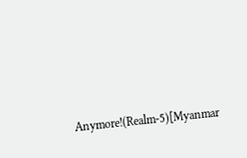Anymore!(Realm-5)[Myanmar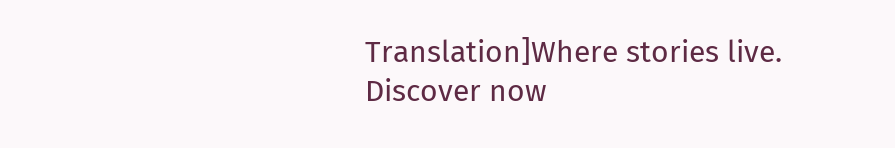Translation]Where stories live. Discover now